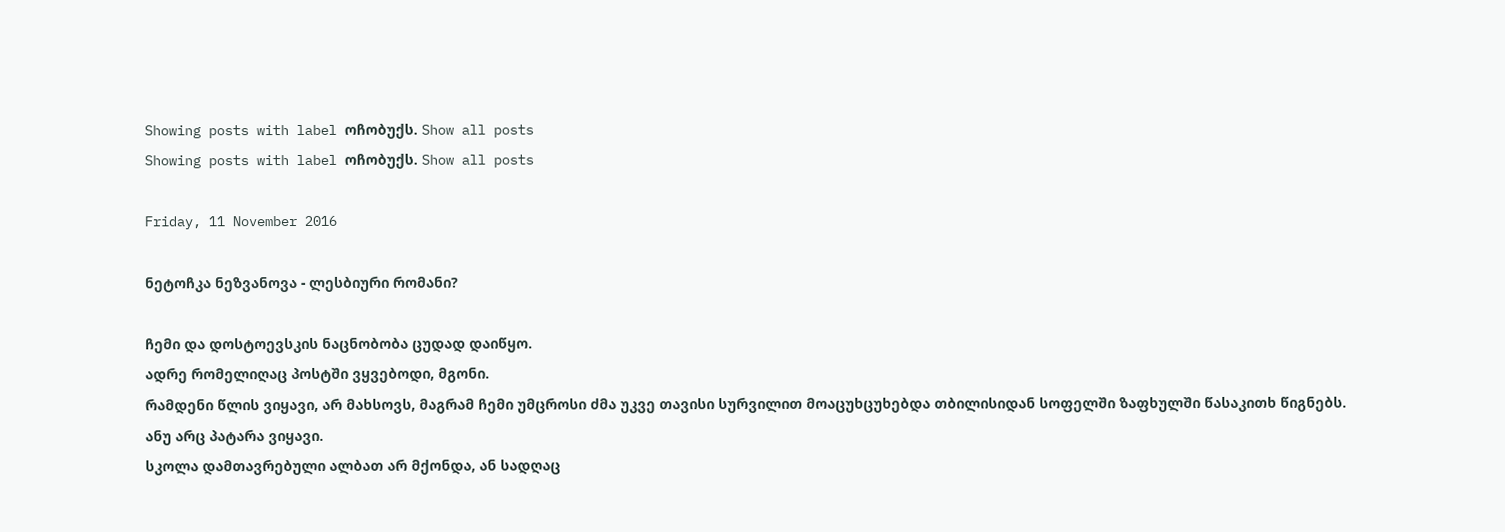Showing posts with label ოჩობუქს. Show all posts
Showing posts with label ოჩობუქს. Show all posts

Friday, 11 November 2016

ნეტოჩკა ნეზვანოვა - ლესბიური რომანი?

ჩემი და დოსტოევსკის ნაცნობობა ცუდად დაიწყო.
ადრე რომელიღაც პოსტში ვყვებოდი, მგონი.
რამდენი წლის ვიყავი, არ მახსოვს, მაგრამ ჩემი უმცროსი ძმა უკვე თავისი სურვილით მოაცუხცუხებდა თბილისიდან სოფელში ზაფხულში წასაკითხ წიგნებს.
ანუ არც პატარა ვიყავი.
სკოლა დამთავრებული ალბათ არ მქონდა, ან სადღაც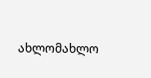ახლომახლო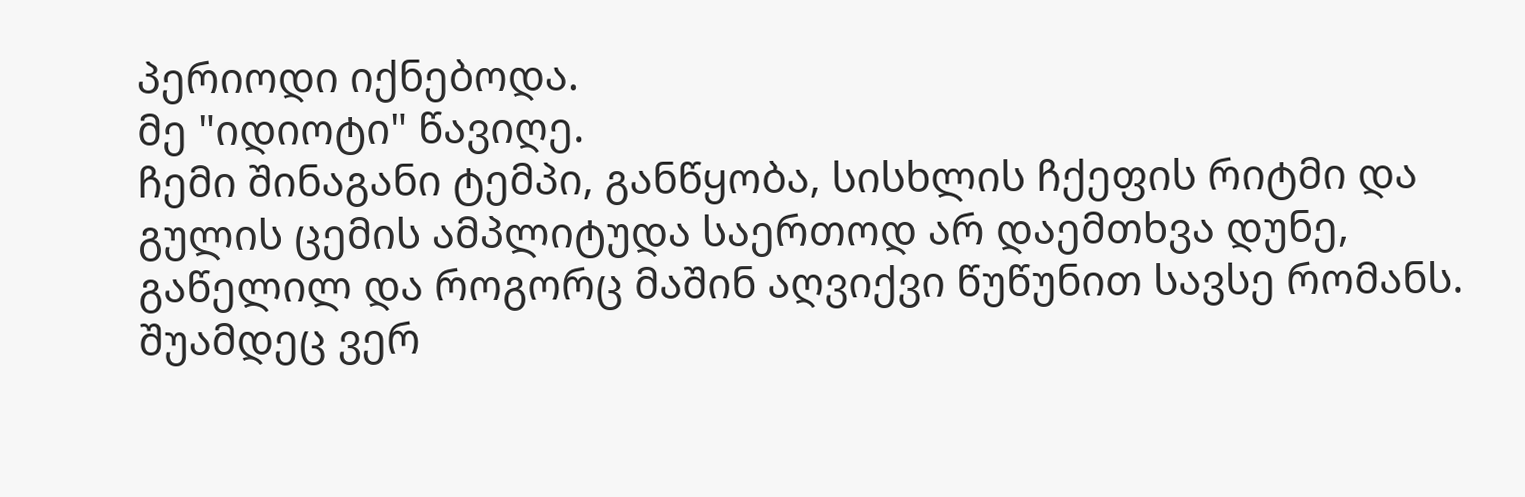პერიოდი იქნებოდა.
მე "იდიოტი" წავიღე.
ჩემი შინაგანი ტემპი, განწყობა, სისხლის ჩქეფის რიტმი და გულის ცემის ამპლიტუდა საერთოდ არ დაემთხვა დუნე, გაწელილ და როგორც მაშინ აღვიქვი წუწუნით სავსე რომანს.
შუამდეც ვერ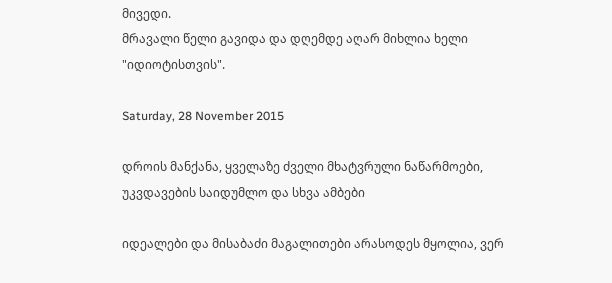მივედი.
მრავალი წელი გავიდა და დღემდე აღარ მიხლია ხელი "იდიოტისთვის".

Saturday, 28 November 2015

დროის მანქანა, ყველაზე ძველი მხატვრული ნაწარმოები, უკვდავების საიდუმლო და სხვა ამბები

იდეალები და მისაბაძი მაგალითები არასოდეს მყოლია, ვერ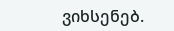ვიხსენებ.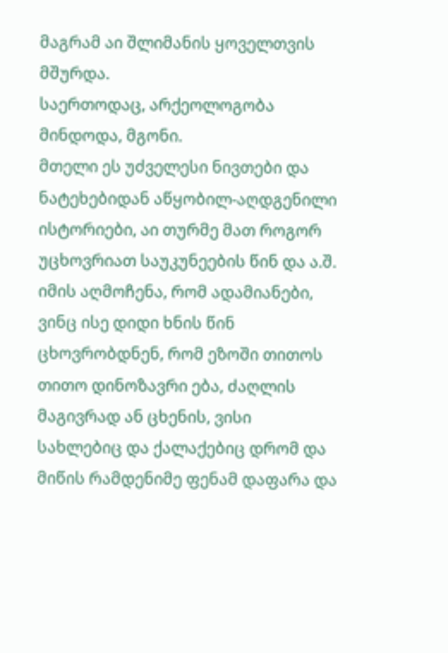მაგრამ აი შლიმანის ყოველთვის მშურდა.
საერთოდაც, არქეოლოგობა მინდოდა, მგონი.
მთელი ეს უძველესი ნივთები და ნატეხებიდან აწყობილ-აღდგენილი ისტორიები, აი თურმე მათ როგორ უცხოვრიათ საუკუნეების წინ და ა.შ.
იმის აღმოჩენა, რომ ადამიანები, ვინც ისე დიდი ხნის წინ ცხოვრობდნენ, რომ ეზოში თითოს თითო დინოზავრი ება, ძაღლის მაგივრად ან ცხენის, ვისი სახლებიც და ქალაქებიც დრომ და მიწის რამდენიმე ფენამ დაფარა და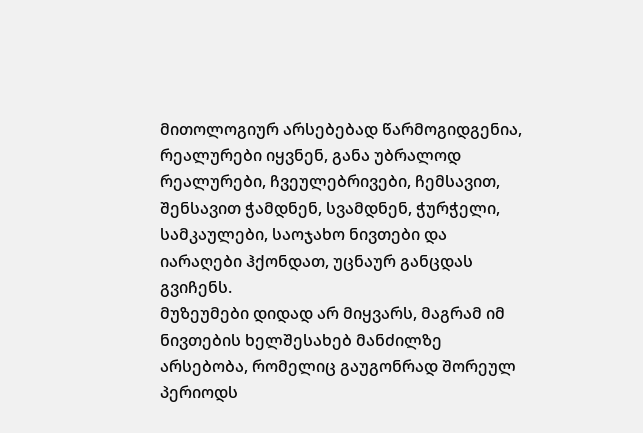მითოლოგიურ არსებებად წარმოგიდგენია, რეალურები იყვნენ, განა უბრალოდ რეალურები, ჩვეულებრივები, ჩემსავით, შენსავით ჭამდნენ, სვამდნენ, ჭურჭელი, სამკაულები, საოჯახო ნივთები და იარაღები ჰქონდათ, უცნაურ განცდას გვიჩენს.
მუზეუმები დიდად არ მიყვარს, მაგრამ იმ ნივთების ხელშესახებ მანძილზე არსებობა, რომელიც გაუგონრად შორეულ პერიოდს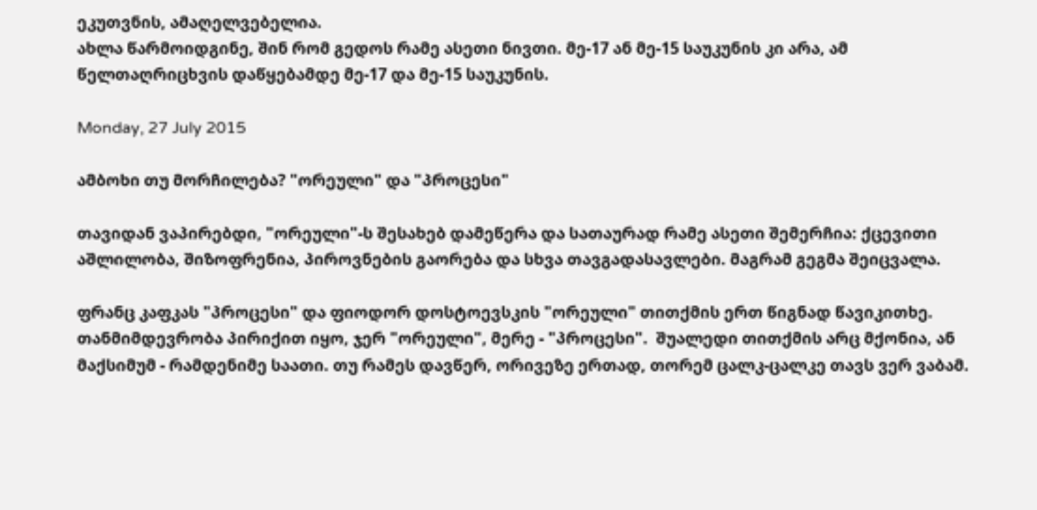ეკუთვნის, ამაღელვებელია.
ახლა წარმოიდგინე, შინ რომ გედოს რამე ასეთი ნივთი. მე-17 ან მე-15 საუკუნის კი არა, ამ წელთაღრიცხვის დაწყებამდე მე-17 და მე-15 საუკუნის.

Monday, 27 July 2015

ამბოხი თუ მორჩილება? "ორეული" და "პროცესი"

თავიდან ვაპირებდი, "ორეული"-ს შესახებ დამეწერა და სათაურად რამე ასეთი შემერჩია: ქცევითი აშლილობა, შიზოფრენია, პიროვნების გაორება და სხვა თავგადასავლები. მაგრამ გეგმა შეიცვალა.

ფრანც კაფკას "პროცესი" და ფიოდორ დოსტოევსკის "ორეული" თითქმის ერთ წიგნად წავიკითხე. თანმიმდევრობა პირიქით იყო, ჯერ "ორეული", მერე - "პროცესი".  შუალედი თითქმის არც მქონია, ან მაქსიმუმ - რამდენიმე საათი. თუ რამეს დავწერ, ორივეზე ერთად, თორემ ცალკ-ცალკე თავს ვერ ვაბამ.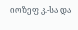იოზეფ კ.-სა და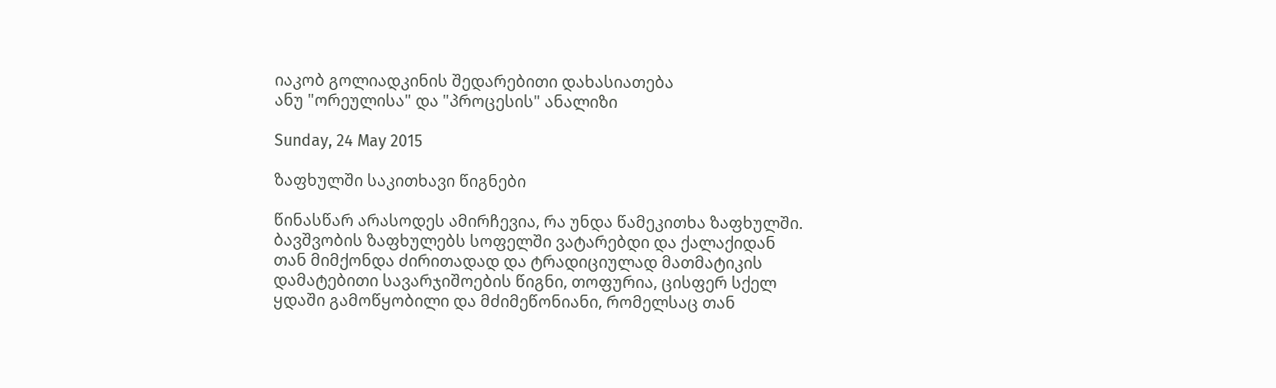იაკობ გოლიადკინის შედარებითი დახასიათება
ანუ "ორეულისა" და "პროცესის" ანალიზი

Sunday, 24 May 2015

ზაფხულში საკითხავი წიგნები

წინასწარ არასოდეს ამირჩევია, რა უნდა წამეკითხა ზაფხულში. ბავშვობის ზაფხულებს სოფელში ვატარებდი და ქალაქიდან თან მიმქონდა ძირითადად და ტრადიციულად მათმატიკის დამატებითი სავარჯიშოების წიგნი, თოფურია, ცისფერ სქელ ყდაში გამოწყობილი და მძიმეწონიანი, რომელსაც თან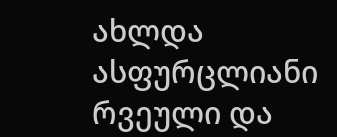ახლდა ასფურცლიანი რვეული და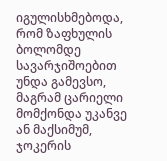იგულისხმებოდა, რომ ზაფხულის ბოლომდე სავარჯიშოებით უნდა გამევსო, მაგრამ ცარიელი მომქონდა უკანვე ან მაქსიმუმ, ჯოკერის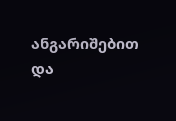ანგარიშებით და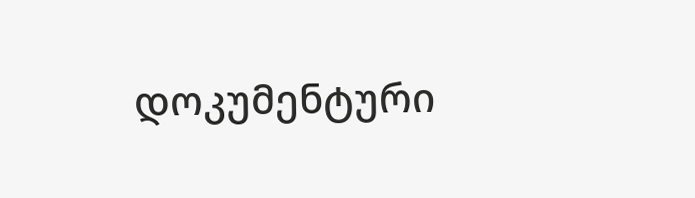დოკუმენტური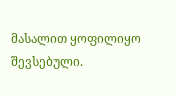მასალით ყოფილიყო შევსებული.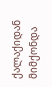ქალაქიდან მიმქონდა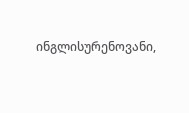ინგლისურენოვანი,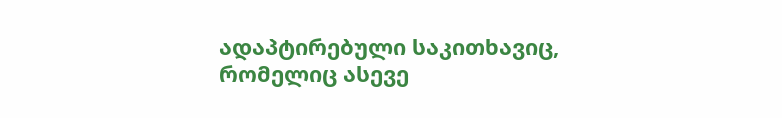ადაპტირებული საკითხავიც, რომელიც ასევე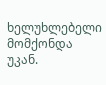ხელუხლებელი მომქონდა უკან.